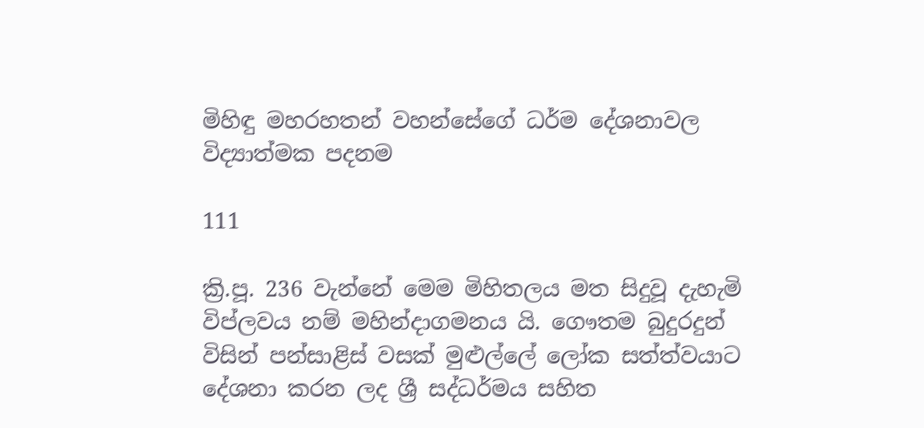මිහිඳු මහරහතන් වහන්සේගේ ධර්ම දේශනාවල විද්‍යාත්මක පදනම

111

ක්‍රි.පූ. 236 වැන්නේ මෙම මිහිතලය මත සිදුවූ දැහැමි විප්ලවය නම් මහින්දාගමනය යි. ගෞතම බුදුරදුන් විසින් පන්සාළිස් වසක් මුළුල්ලේ ලෝක සත්ත්වයාට දේශනා කරන ලද ශ්‍රී සද්ධර්මය සහිත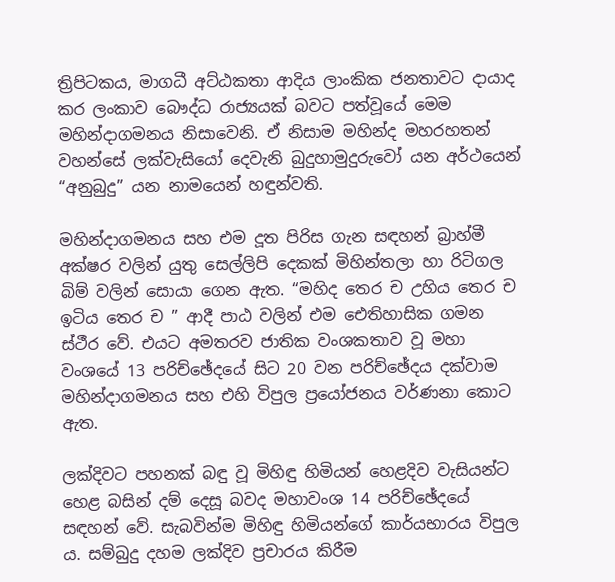ත්‍රිපිටකය, මාගධී අට්ඨකතා ආදිය ලාංකික ජනතාවට දායාද කර ලංකාව බෞද්ධ රාජ්‍යයක් බවට පත්වූයේ මෙම මහින්දාගමනය නිසාවෙනි. ඒ නිසාම මහින්ද මහරහතන් වහන්සේ ලක්වැසියෝ දෙවැනි බුදුහාමුදුරුවෝ යන අර්ථයෙන් “අනුබුදු” යන නාමයෙන් හඳුන්වති.

මහින්දාගමනය සහ එම දූත පිරිස ගැන සඳහන් බ්‍රාහ්මී අක්ෂර වලින් යුතු සෙල්ලිපි දෙකක් මිහින්තලා හා රිටිගල බිම් වලින් සොයා ගෙන ඇත. “මහිද තෙර ච උහිය තෙර ච ඉටිය තෙර ච ” ආදී පාඨ වලින් එම ඓතිහාසික ගමන ස්ථීර වේ. එයට අමතරව ජාතික වංශකතාව වූ මහා වංශයේ 13 පරිච්ඡේදයේ සිට 20 වන පරිච්ඡේදය දක්වාම මහින්දාගමනය සහ එහි විපුල ප්‍රයෝජනය වර්ණනා කොට ඇත.

ලක්දිවට පහනක් බඳු වූ මිහිඳු හිමියන් හෙළදිව වැසියන්ට හෙළ බසින් දම් දෙසූ බවද මහාවංශ 14 පරිච්ඡේදයේ සඳහන් වේ. සැබවින්ම මිහිඳු හිමියන්ගේ කාර්යභාරය විපුල ය. සම්බුදු දහම ලක්දිව ප්‍රචාරය කිරීම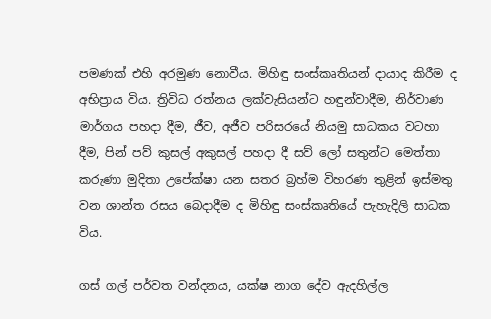පමණක් එහි අරමුණ නොවීය. මිහිඳු සංස්කෘතියන් දායාද කිරීම ද අභිප්‍රාය විය. ත්‍රිවිධ රත්නය ලක්වැසියන්ට හඳුන්වාදීම, නිර්වාණ මාර්ගය පහදා දීම, ජීව, අජීව පරිසරයේ නියමු සාධකය වටහා දීම, පින් පව් කුසල් අකුසල් පහදා දී සව් ලෝ සතුන්ට මෙත්තා කරුණා මුදිතා උපේක්ෂා යන සතර බ්‍රහ්ම විහරණ තුළින් ඉස්මතු වන ශාන්ත රසය බෙදාදීම ද මිහිඳු සංස්කෘතියේ පැහැදිලි සාධක විය.

ගස් ගල් පර්වත වන්දනය, යක්ෂ නාග දේව ඇදහිල්ල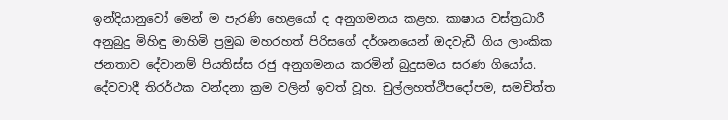ඉන්දියානුවෝ මෙන් ම පැරණි හෙළයෝ ද අනුගමනය කළහ. කාෂාය වස්ත්‍රධාරී අනුබුදු මිහිඳු මාහිමි ප්‍රමුඛ මහරහත් පිරිසගේ දර්ශනයෙන් ඔදවැඩී ගිය ලාංකික ජනතාව දේවානම් පියතිස්ස රජු අනුගමනය කරමින් බුදුසමය සරණ ගියෝය. දේවවාදී තිරර්ථක වන්දනා ක්‍රම වලින් ඉවත් වූහ. චුල්ලහත්ථිපදෝපම, සමචිත්ත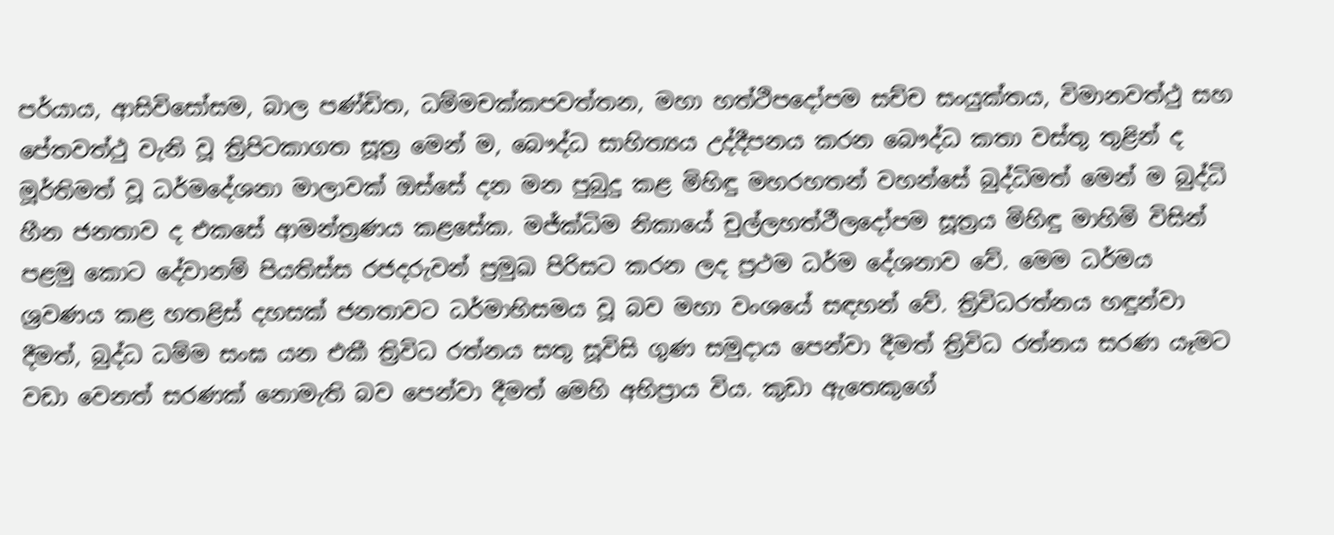පර්යාය, ආසිවිසෝසම, බාල පණ්ඩිත, ධම්මචක්කපවත්තන, මහා හත්ථිපදෝපම සච්ච සංයුක්තය, විමානවත්ථු සහ පේතවත්ථු වැනි වූ ත්‍රිපිටකාගත සූත්‍ර මෙන් ම, බෞද්ධ සාහිත්‍යය උද්දීපනය කරන බෞද්ධ කතා වස්තු තුළින් ද මූර්තිමත් වූ ධර්මදේශනා මාලාවක් ඔස්සේ දන මන පුබුදු කළ මිහිඳු මහරහතන් වහන්සේ බුද්ධිමත් මෙන් ම බුද්ධි හීන ජනතාව ද එකසේ ආමන්ත්‍රණය කළසේක. මජ්ක්‍ධිම නිකායේ චුල්ලහත්ථීලදෝපම සූත්‍රය මිහිඳු මාහිමි විසින් පළමු කොට දේවානම් පියතිස්ස රජදරුවන් ප්‍රමුඛ පිරිසට කරන ලද ප්‍රථම ධර්ම දේශනාව වේ. මෙම ධර්මය ශ්‍රවණය කළ හතළිස් දහසක් ජනතාවට ධර්මාභිසමය වූ බව මහා වංශයේ සඳහන් වේ. ත්‍රිවිධරත්නය හඳුන්වා දීමත්, බුද්ධ ධම්ම සංඝ යන එකී ත්‍රිවිධ රත්නය සතු සූවිසි ගුණ සමුදාය පෙන්වා දීමත් ත්‍රිවිධ රත්නය සරණ යෑමට වඩා වෙනත් සරණක් නොමැති බව පෙන්වා දීමත් මෙහි අභිප්‍රාය විය. කුඩා ඇතෙකුගේ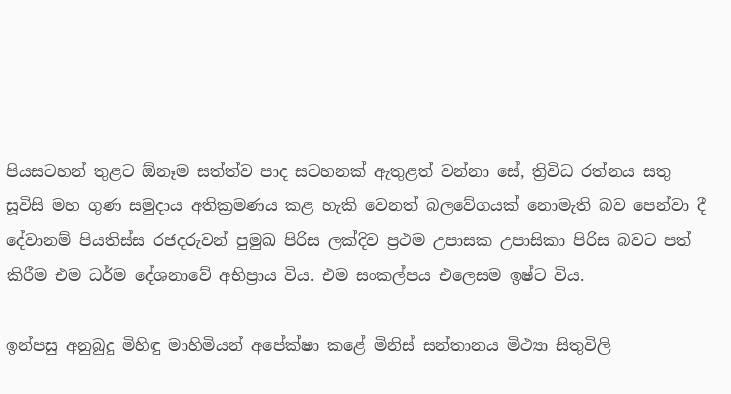පියසටහන් තුළට ඕනෑම සත්ත්ව පාද සටහනක් ඇතුළත් වන්නා සේ, ත්‍රිවිධ රත්නය සතු සූවිසි මහ ගුණ සමුදාය අතික්‍රමණය කළ හැකි වෙනත් බලවේගයක් නොමැති බව පෙන්වා දී දේවානම් පියතිස්ස රජදරුවන් පුමුඛ පිරිස ලක්දිව ප්‍රථම උපාසක උපාසිකා පිරිස බවට පත් කිරීම එම ධර්ම දේශනාවේ අභිප්‍රාය විය. එම සංකල්පය එලෙසම ඉෂ්ට විය.

ඉන්පසු අනුබුදු මිහිඳු මාහිමියන් අපේක්ෂා කළේ මිනිස් සන්තානය මිථ්‍යා සිතුවිලි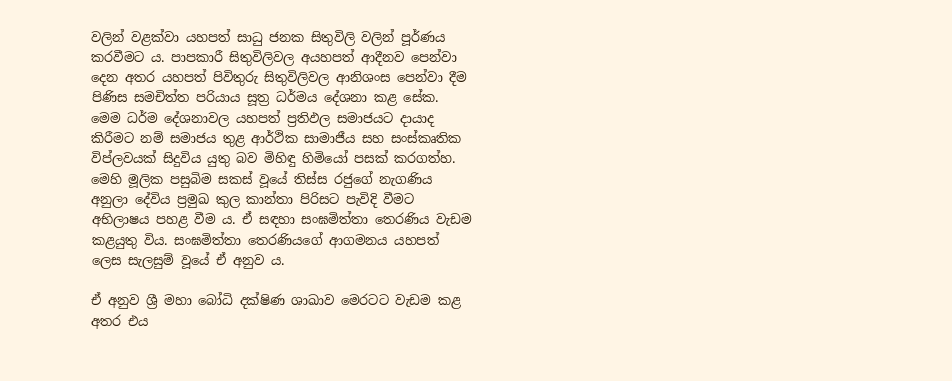වලින් වළක්වා යහපත් සාධු ජනක සිතුවිලි වලින් පූර්ණය කරවීමට ය. පාපකාරී සිතුවිලිවල අයහපත් ආදීනව පෙන්වා දෙන අතර යහපත් පිවිතුරු සිතුවිලිවල ආනිශංස පෙන්වා දීම පිණිස සමචිත්ත පරියාය සූත්‍ර ධර්මය දේශනා කළ සේක. මෙම ධර්ම දේශනාවල යහපත් ප්‍රතිඵල සමාජයට දායාද කිරීමට නම් සමාජය තුළ ආර්ථික සාමාජීය සහ සංස්කෘතික විප්ලවයක් සිදුවිය යුතු බව මිහිඳු හිමියෝ පසක් කරගත්හ. මෙහි මූලික පසුබිම සකස් වූයේ තිස්ස රජුගේ නැගණිය අනුලා දේවිය ප්‍රමුඛ කුල කාන්තා පිරිසට පැවිදි වීමට අභිලාෂය පහළ වීම ය. ඒ සඳහා සංඝමිත්තා තෙරණිය වැඩම කළයුතු විය. සංඝමිත්තා තෙරණියගේ ආගමනය යහපත් ලෙස සැලසුම් වූයේ ඒ අනුව ය.

ඒ අනුව ශ්‍රී මහා බෝධි දක්ෂිණ ශාඛාව මෙරටට වැඩම කළ අතර එය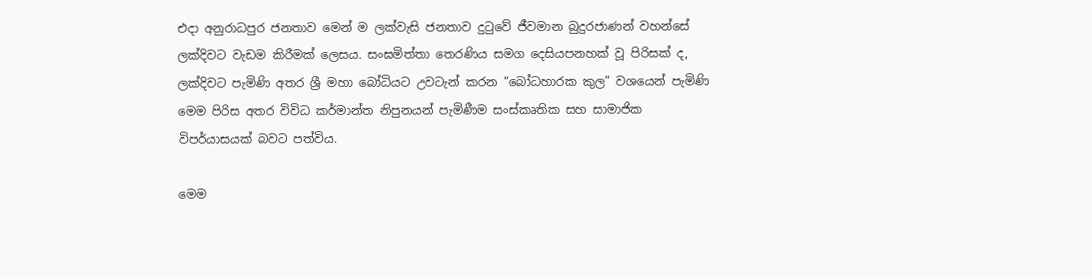එදා අනුරාධපුර ජනතාව මෙන් ම ලක්වැසි ජනතාව දුටුවේ ජීවමාන බුදුරජාණන් වහන්සේ ලක්දිවට වැඩම කිරීමක් ලෙසය. සංඝමිත්තා තෙරණිය සමග දෙසියපනහක් වූ පිරිසක් ද, ලක්දිවට පැමිණි අතර ශ්‍රී මහා බෝධියට උවටැන් කරන “බෝධහාරක කුල” වශයෙන් පැමිණි මෙම පිරිස අතර විවිධ කර්මාන්ත නිපුනයන් පැමිණීම සංස්කෘතික සහ සාමාජික විපර්යාසයක් බවට පත්විය.

මෙම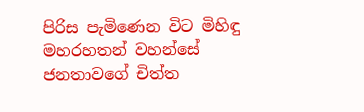පිරිස පැමිණෙන විට මිහිඳු මහරහතන් වහන්සේ ජනතාවගේ චිත්ත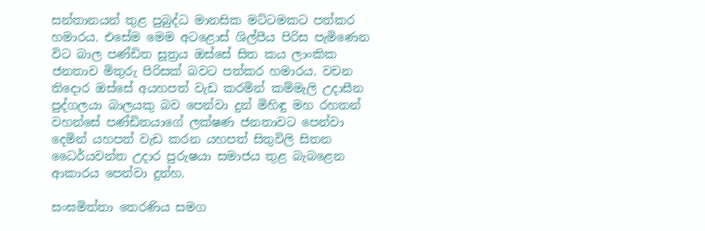සන්තානයන් තුළ පුබුද්ධ මානසික මට්ටමකට පත්කර හමාරය. එසේම මෙම අටළොස් ශිල්පීය පිරිස පැමිණෙන විට බාල පණ්ඩිත සූත්‍රය ඔස්සේ සිත කය ලාංකික ජනතාව මිතුරු පිරිසක් බවට පත්කර හමාරය. වචන තිදොර ඔස්සේ අයහපත් වැඩ කරමින් කම්මැලි උදාසීන පුද්ගලයා බාලයකු බව පෙන්වා දුන් මිහිඳු මහ රහතන් වහන්සේ පණ්ඩිතයාගේ ලක්ෂණ ජනතාවට පෙන්වා දෙමින් යහපත් වැඩ කරන යහපත් සිතුවිලි සිතන ධෛර්යවන්ත උදාර පුරුෂයා සමාජය තුළ බැබළෙන ආකාරය පෙන්වා දුන්හ.

සංඝමිත්තා තෙරණිය සමග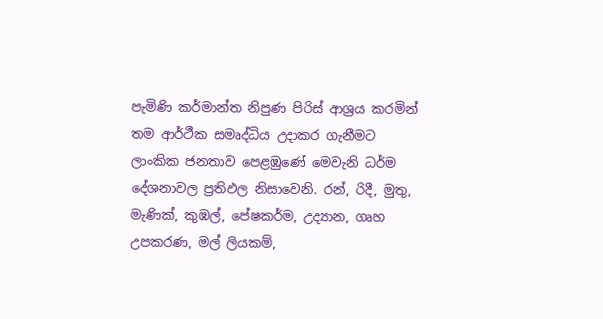පැමිණි කර්මාන්ත නිපුණ පිරිස් ආශ්‍රය කරමින් තම ආර්ථීක සමෘද්ධිය උදාකර ගැනීමට ලාංකික ජනතාව පෙළඹුණේ මෙවැනි ධර්ම දේශනාවල ප්‍රතිඵල නිසාවෙනි. රන්, රිදී, මුතු, මැණික්, කුඹල්, පේෂකර්ම, උද්‍යාන, ගෘහ උපකරණ, මල් ලියකම්,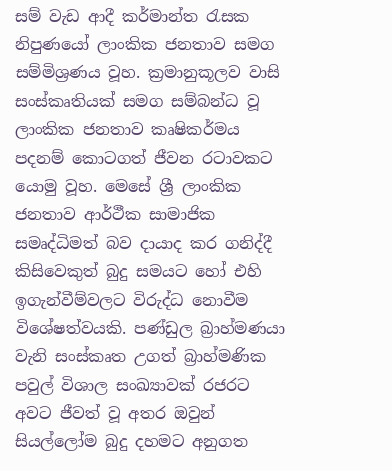සම් වැඩ ආදී කර්මාන්ත රැසක නිපුණයෝ ලාංකික ජනතාව සමග සම්මිශ්‍රණය වූහ. ක්‍රමානුකූලව වාසි සංස්කෘතියක් සමග සම්බන්ධ වූ ලාංකික ජනතාව කෘෂිකර්මය පදනම් කොටගත් ජීවන රටාවකට යොමු වූහ. මෙසේ ශ්‍රී ලාංකික ජනතාව ආර්ථීක සාමාජික සමෘද්ධිමත් බව දායාද කර ගනිද්දී කිසිවෙකුත් බුදු සමයට හෝ එහි ඉගැන්වීම්වලට විරුද්ධ නොවීම විශේෂත්වයකි. පණ්ඩුල බ්‍රාහ්මණයා වැනි සංස්කෘත උගත් බ්‍රාහ්මණික පවුල් විශාල සංඛ්‍යාවක් රජරට අවට ජීවත් වූ අතර ඔවුන් සියල්ලෝම බුදු දහමට අනුගත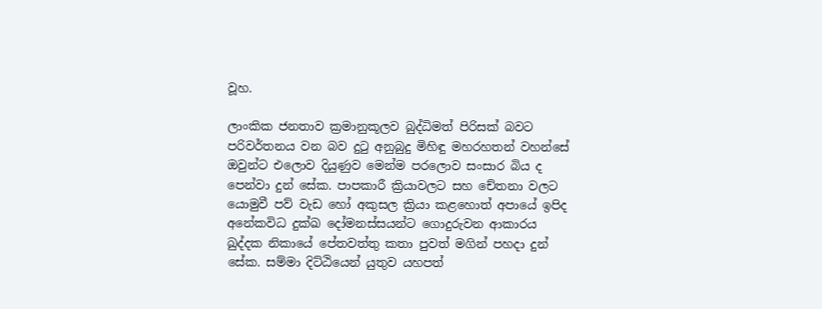වූහ.

ලාංකික ජනතාව ක්‍රමානුකූලව බුද්ධිමත් පිරිසක් බවට පරිවර්තනය වන බව දුටු අනුබුදු මිහිඳු මහරහතන් වහන්සේ ඔවුන්ට එලොව දියුණුව මෙන්ම පරලොව සංසාර බිය ද පෙන්වා දුන් සේක. පාපකාරී ක්‍රියාවලට සහ චේතනා වලට යොමුවී පව් වැඩ හෝ අකුසල ක්‍රියා කළහොත් අපායේ ඉපිද අනේකවිධ දුක්ඛ දෝමනස්සයන්ට ගොදුරුවන ආකාරය ඛුද්දක නිකායේ පේතවත්තු කතා පුවත් මගින් පහදා දුන් සේක. සම්මා දිට්ඨියෙන් යුතුව යහපත්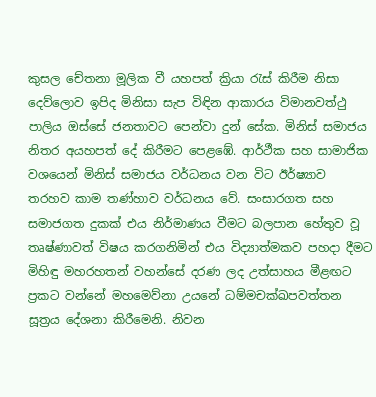කුසල චේතනා මූලික වී යහපත් ක්‍රියා රැස් කිරීම නිසා දෙව්ලොව ඉපිද මිනිසා සැප විඳින ආකාරය විමානවත්ථු පාලිය ඔස්සේ ජනතාවට පෙන්වා දුන් සේක. මිනිස් සමාජය නිතර අයහපත් දේ කිරීමට පෙළඹේ. ආර්ථීක සහ සාමාජික වශයෙන් මිනිස් සමාජය වර්ධනය වන විට ඊර්ෂ්‍යාව තරහව කාම තණ්හාව වර්ධනය වේ. සංසාරගත සහ සමාජගත දුකක් එය නිර්මාණය වීමට බලපාන හේතුව වූ තෘෂ්ණාවත් විෂය කරගනිමින් එය විද්‍යාත්මකව පහදා දීමට මිහිඳු මහරහතන් වහන්සේ දරණ ලද උත්සාහය මීළඟට ප්‍රකට වන්නේ මහමෙව්නා උයනේ ධම්මචක්ඛපවත්තන සූත්‍රය දේශනා කිරීමෙනි. නිවන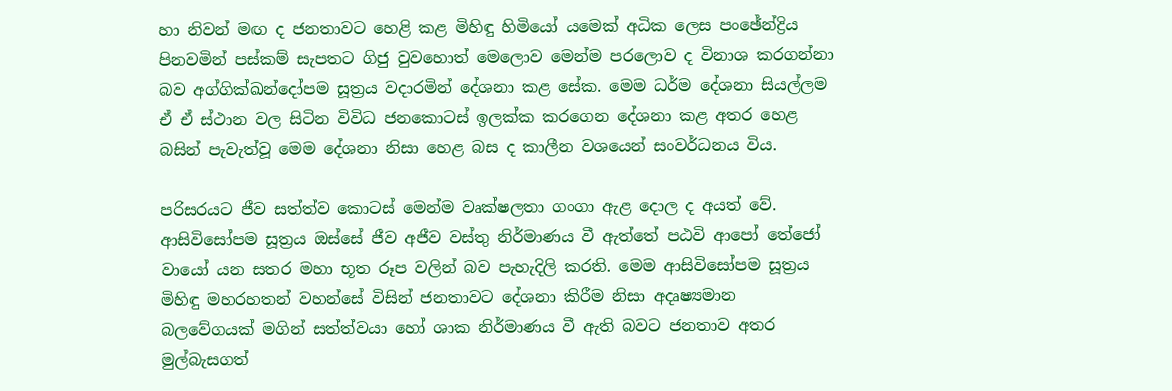හා නිවන් මඟ ද ජනතාවට හෙළි කළ මිහිඳු හිමියෝ යමෙක් අධික ලෙස පංඡේන්ද්‍රිය පිනවමින් පස්කම් සැපතට ගිජු වුවහොත් මෙලොව මෙන්ම පරලොව ද විනාශ කරගන්නා බව අග්ගික්ඛන්දෝපම සූත්‍රය වදාරමින් දේශනා කළ සේක. මෙම ධර්ම දේශනා සියල්ලම ඒ ඒ ස්ථාන වල සිටින විවිධ ජනකොටස් ඉලක්ක කරගෙන දේශනා කළ අතර හෙළ බසින් පැවැත්වූ මෙම දේශනා නිසා හෙළ බස ද කාලීන වශයෙන් සංවර්ධනය විය.

පරිසරයට ජීව සත්ත්ව කොටස් මෙන්ම වෘක්ෂලතා ගංගා ඇළ දොල ද අයත් වේ. ආසිවිසෝපම සූත්‍රය ඔස්සේ ජීව අජීව වස්තු නිර්මාණය වී ඇත්තේ පඨවි ආපෝ තේජෝ වායෝ යන සතර මහා භූත රූප වලින් බව පැහැදිලි කරති. මෙම ආසිවිසෝපම සූත්‍රය මිහිඳු මහරහතන් වහන්සේ විසින් ජනතාවට දේශනා කිරීම නිසා අදෘෂ්‍යමාන බලවේගයක් මගින් සත්ත්වයා හෝ ශාක නිර්මාණය වී ඇති බවට ජනතාව අතර මුල්බැසගත්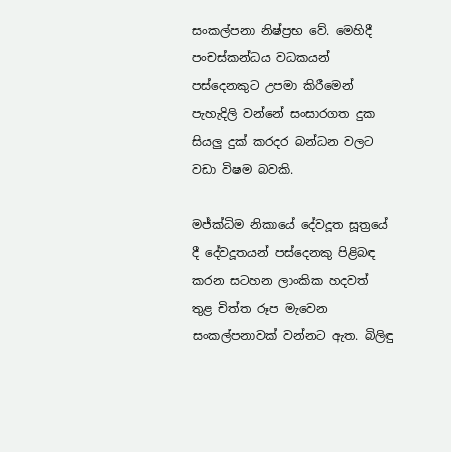සංකල්පනා නිෂ්ප්‍රභ වේ. මෙහිදී පංචස්කන්ධය වධකයන් පස්දෙනකුට උපමා කිරීමෙන් පැහැදිලි වන්නේ සංසාරගත දුක සියලු දුක් කරදර බන්ධන වලට වඩා විෂම බවකි.

මජ්ක්‍ධිම නිකායේ දේවදූත සූත්‍රයේ දී දේවදූතයන් පස්දෙනකු පිළිබඳ කරන සටහන ලාංකික හදවත් තුළ චිත්ත රූප මැවෙන සංකල්පනාවක් වන්නට ඇත. බිලිඳු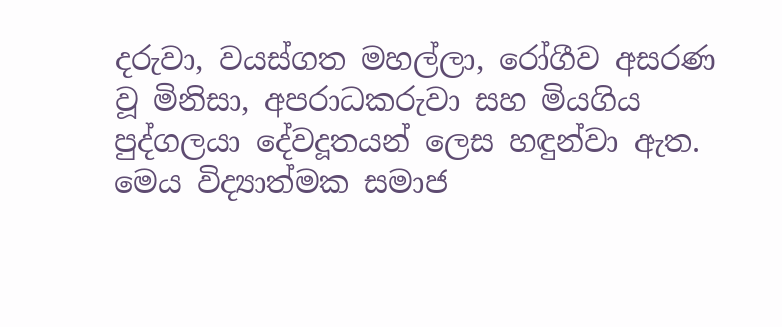දරුවා, වයස්ගත මහල්ලා, රෝගීව අසරණ වූ මිනිසා, අපරාධකරුවා සහ මියගිය පුද්ගලයා දේවදූතයන් ලෙස හඳුන්වා ඇත. මෙය විද්‍යාත්මක සමාජ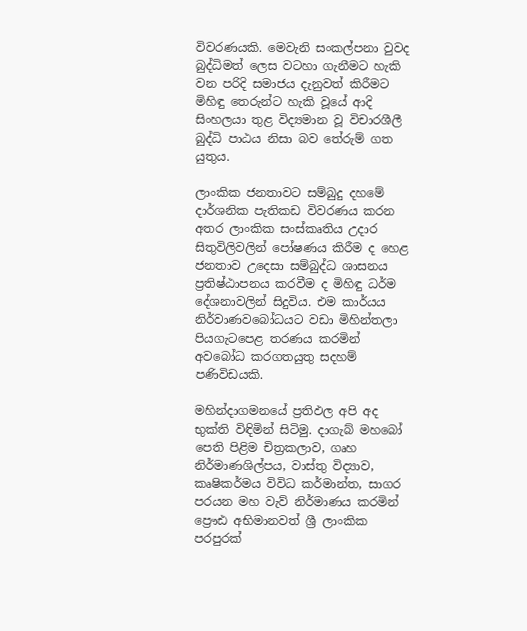විවරණයකි. මෙවැනි සංකල්පනා වුවද බුද්ධිමත් ලෙස වටහා ගැනීමට හැකි වන පරිදි සමාජය දැනුවත් කිරීමට මිහිඳු තෙරුන්ට හැකි වූයේ ආදි සිංහලයා තුළ විද්‍යමාන වූ විචාරශීලී බුද්ධි පාඨය නිසා බව තේරුම් ගත යුතුය.

ලාංකික ජනතාවට සම්බුදු දහමේ දාර්ශනික පැතිකඩ විවරණය කරන අතර ලාංකික සංස්කෘතිය උදාර සිතුවිලිවලින් පෝෂණය කිරීම ද හෙළ ජනතාව උදෙසා සම්බුද්ධ ශාසනය ප්‍රතිෂ්ඨාපනය කරවීම ද මිහිඳු ධර්ම දේශනාවලින් සිදුවිය. එම කාර්යය නිර්වාණවබෝධයට වඩා මිහින්තලා පියගැටපෙළ තරණය කරමින් අවබෝධ කරගතයුතු සදහම් පණිවිඩයකි.

මහින්දාගමනයේ ප්‍රතිඵල අපි අද භුක්ති විඳිමින් සිටිමු. දාගැබ් මහබෝ පෙති පිළිම චිත්‍රකලාව, ගෘහ නිර්මාණශිල්පය, වාස්තු විද්‍යාව, කෘෂිකර්මය විවිධ කර්මාන්ත, සාගර පරයන මහ වැව් නිර්මාණය කරමින් ප්‍රෞඪ අභිමානවත් ශ්‍රී ලාංකික පරපුරක්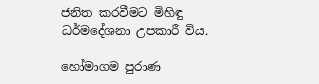ජනිත කරවීමට මිහිඳු ධර්මදේශනා උපකාරී විය.

හෝමාගම පුරාණ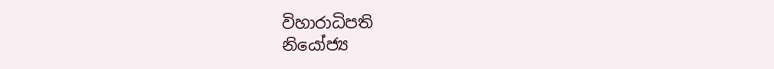විහාරාධිපති
නියෝජ්‍ය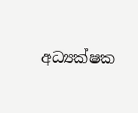අධ්‍යක්ෂක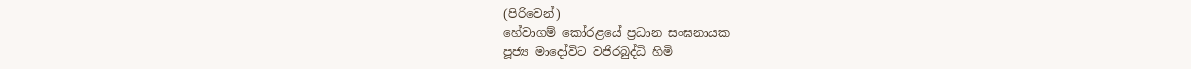(පිරිවෙන්)
හේවාගම් කෝරළයේ ප්‍රධාන සංඝනායක
පූජ්‍ය මාදෝවිට වජිරබුද්ධි හිමි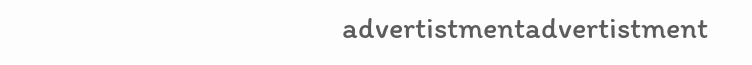advertistmentadvertistment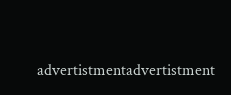advertistmentadvertistment